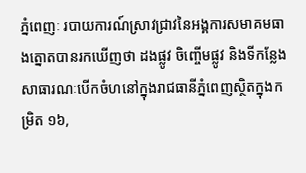ភ្នំពេញៈ របាយការណ៍ស្រាវជ្រាវនៃអង្គការសមាគមធាងត្នោតបានរកឃើញថា ដងផ្លូវ ចិញ្ចើមផ្លូវ និងទីកន្លែងសាធារណៈបើកចំហនៅក្នុងរាជធានីភ្នំពេញស្ថិតក្នុងកម្រិត ១៦,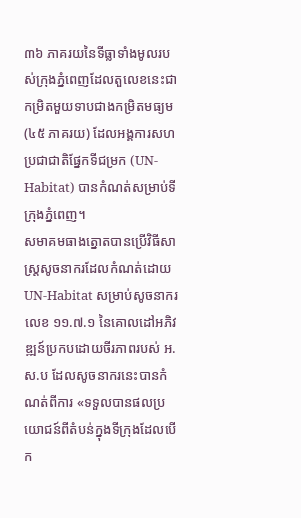៣៦ ភាគរយនៃទីធ្លាទាំងមូលរបស់ក្រុងភ្នំពេញដែលតួលេខនេះជាកម្រិតមួយទាបជាងកម្រិតមធ្យម (៤៥ ភាគរយ) ដែលអង្គការសហប្រជាជាតិផ្នែកទីជម្រក (UN-Habitat) បានកំណត់សម្រាប់ទីក្រុងភ្នំពេញ។
សមាគមធាងត្នោតបានប្រើវិធីសាស្ត្រសូចនាករដែលកំណត់ដោយ UN-Habitat សម្រាប់សូចនាករលេខ ១១.៧.១ នៃគោលដៅអភិវឌ្ឍន៍ប្រកបដោយចីរភាពរបស់ អ.ស.ប ដែលសូចនាករនេះបានកំណត់ពីការ «ទទួលបានផលប្រយោជន៍ពីតំបន់ក្នុងទីក្រុងដែលបើក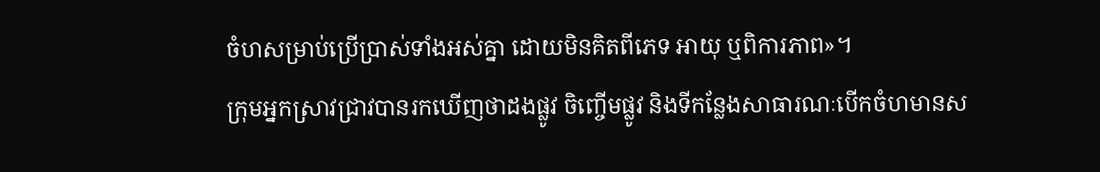ចំហសម្រាប់ប្រើប្រាស់ទាំងអស់គ្នា ដោយមិនគិតពីភេទ អាយុ ឬពិការភាព»។
ក្រុមអ្នកស្រាវជ្រាវបានរកឃើញថាដងផ្លូវ ចិញ្ចើមផ្លូវ និងទីកន្លែងសាធារណៈបើកចំហមានស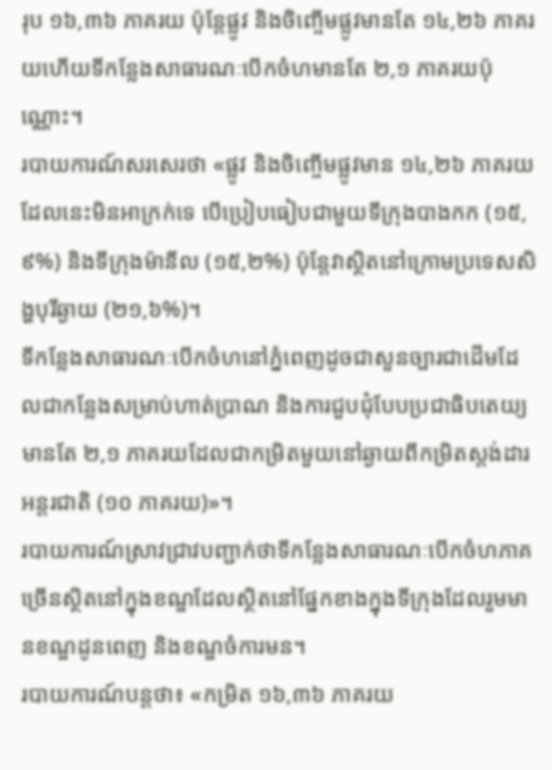រុប ១៦,៣៦ ភាគរយ ប៉ុន្តែផ្លូវ និងចិញ្ចើមផ្លូវមានតែ ១៤,២៦ ភាគរយហើយទីកន្លែងសាធារណៈបើកចំហមានតែ ២,១ ភាគរយប៉ុណ្ណោះ។
របាយការណ៍សរសេរថា «ផ្លូវ និងចិញ្ចើមផ្លូវមាន ១៤,២៦ ភាគរយដែលនេះមិនអាក្រក់ទេ បើប្រៀបធៀបជាមួយទីក្រុងបាងកក (១៥,៩%) និងទីក្រុងម៉ានីល (១៥,២%) ប៉ុន្តែវាស្ថិតនៅក្រោមប្រទេសសិង្ហបុរីឆ្ងាយ (២១,៦%)។
ទីកន្លែងសាធារណៈបើកចំហនៅភ្នំពេញដូចជាសួនច្បារជាដើមដែលជាកន្លែងសម្រាប់ហាត់ប្រាណ និងការជួបជុំបែបប្រជាធិបតេយ្យមានតែ ២,១ ភាគរយដែលជាកម្រិតមួយនៅឆ្ងាយពីកម្រិតស្ដង់ដារអន្តរជាតិ (១០ ភាគរយ)»។
របាយការណ៍ស្រាវជ្រាវបញ្ជាក់ថាទីកន្លែងសាធារណៈបើកចំហភាគច្រើនស្ថិតនៅក្នុងខណ្ឌដែលស្ថិតនៅផ្នែកខាងក្នុងទីក្រុងដែលរួមមានខណ្ឌដូនពេញ និងខណ្ឌចំការមន។
របាយការណ៍បន្តថា៖ «កម្រិត ១៦,៣៦ ភាគរយ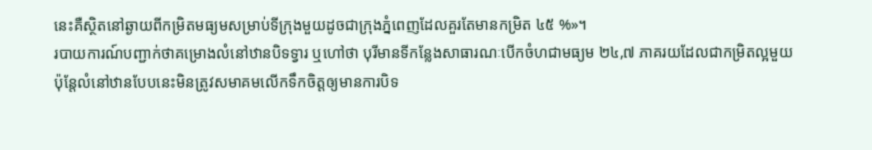នេះគឺស្ថិតនៅឆ្ងាយពីកម្រិតមធ្យមសម្រាប់ទីក្រុងមួយដូចជាក្រុងភ្នំពេញដែលគួរតែមានកម្រិត ៤៥ %»។
របាយការណ៍បញ្ជាក់ថាគម្រោងលំនៅឋានបិទទ្វារ ឬហៅថា បុរីមានទីកន្លែងសាធារណៈបើកចំហជាមធ្យម ២៤,៧ ភាគរយដែលជាកម្រិតល្អមួយ ប៉ុន្តែលំនៅឋានបែបនេះមិនត្រូវសមាគមលើកទឹកចិត្តឲ្យមានការបិទ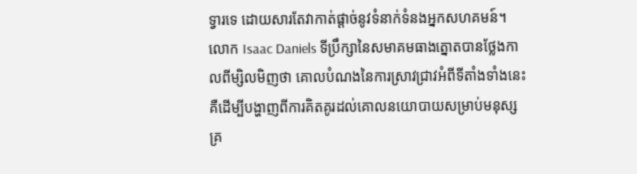ទ្វារទេ ដោយសារតែវាកាត់ផ្ដាច់នូវទំនាក់ទំនងអ្នកសហគមន៍។
លោក Isaac Daniels ទីប្រឹក្សានៃសមាគមធាងត្នោតបានថ្លែងកាលពីម្សិលមិញថា គោលបំណងនៃការស្រាវជ្រាវអំពីទីតាំងទាំងនេះគឺដើម្បីបង្ហាញពីការគិតគូរដល់គោលនយោបាយសម្រាប់មនុស្សគ្រ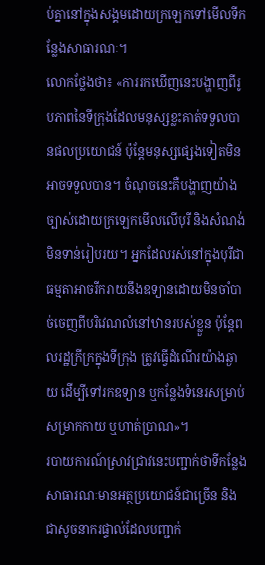ប់គ្នានៅក្នុងសង្គមដោយក្រឡេកទៅមើលទីកន្លែងសាធារណៈ។
លោកថ្លែងថា៖ «ការរកឃើញនេះបង្ហាញពីរូបភាពនៃទីក្រុងដែលមនុស្សខ្លះគាត់ទទួលបានផលប្រយោជន៍ ប៉ុន្តែមនុស្សផ្សេងទៀតមិនអាចទទួលបាន។ ចំណុចនេះគឺបង្ហាញយ៉ាងច្បាស់ដោយក្រឡេកមើលលើបុរី និងសំណង់មិនទាន់រៀបរយ។ អ្នកដែលរស់នៅក្នុងបុរីជាធម្មតាអាចរីករាយនឹងឧទ្យានដោយមិនចាំបាច់ចេញពីបរិវេណលំនៅឋានរបស់ខ្លួន ប៉ុន្តែពលរដ្ឋក្រីក្រក្នុងទីក្រុង ត្រូវធ្វើដំណើរយ៉ាងឆ្ងាយ ដើម្បីទៅរកឧទ្យាន ឬកន្លែងទំនេរសម្រាប់សម្រាកកាយ ឬហាត់ប្រាណ»។
របាយការណ៍ស្រាវជ្រាវនេះបញ្ជាក់ថាទីកន្លែងសាធារណៈមានអត្ថប្រយោជន៍ជាច្រើន និងជាសូចនាករផ្ទាល់ដែលបញ្ជាក់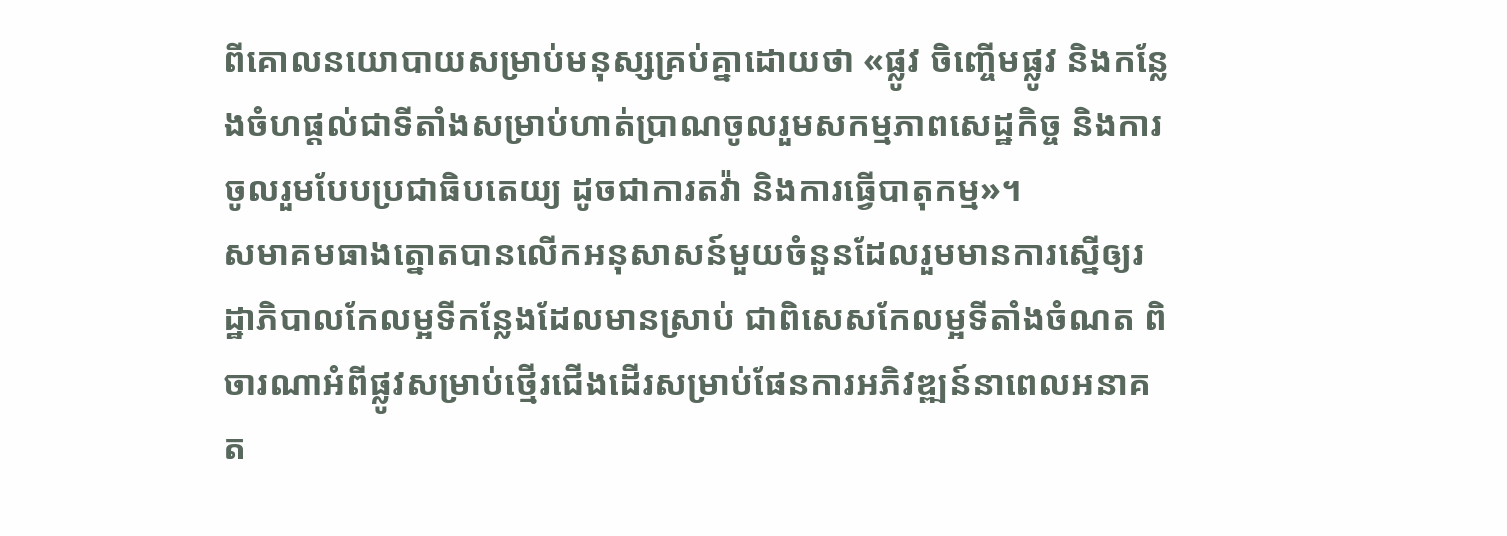ពីគោលនយោបាយសម្រាប់មនុស្សគ្រប់គ្នាដោយថា «ផ្លូវ ចិញ្ចើមផ្លូវ និងកន្លែងចំហផ្តល់ជាទីតាំងសម្រាប់ហាត់ប្រាណចូលរួមសកម្មភាពសេដ្ឋកិច្ច និងការចូលរួមបែបប្រជាធិបតេយ្យ ដូចជាការតវ៉ា និងការធ្វើបាតុកម្ម»។
សមាគមធាងត្នោតបានលើកអនុសាសន៍មួយចំនួនដែលរួមមានការស្នើឲ្យរដ្ឋាភិបាលកែលម្អទីកន្លែងដែលមានស្រាប់ ជាពិសេសកែលម្អទីតាំងចំណត ពិចារណាអំពីផ្លូវសម្រាប់ថ្មើរជើងដើរសម្រាប់ផែនការអភិវឌ្ឍន៍នាពេលអនាគត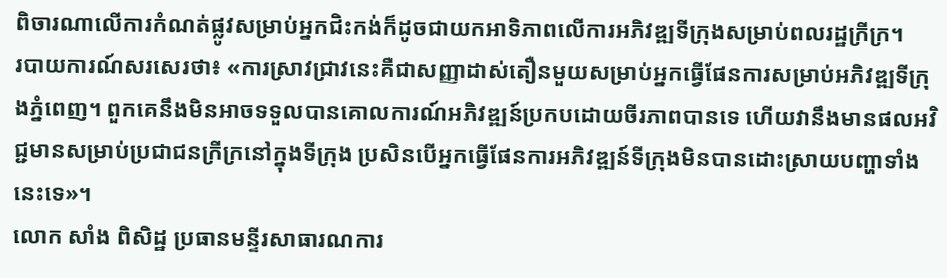ពិចារណាលើការកំណត់ផ្លូវសម្រាប់អ្នកជិះកង់ក៏ដូចជាយកអាទិភាពលើការអភិវឌ្ឍទីក្រុងសម្រាប់ពលរដ្ឋក្រីក្រ។
របាយការណ៍សរសេរថា៖ «ការស្រាវជ្រាវនេះគឺជាសញ្ញាដាស់តឿនមួយសម្រាប់អ្នកធ្វើផែនការសម្រាប់អភិវឌ្ឍទីក្រុងភ្នំពេញ។ ពួកគេនឹងមិនអាចទទួលបានគោលការណ៍អភិវឌ្ឍន៍ប្រកបដោយចីរភាពបានទេ ហើយវានឹងមានផលអវិជ្ជមានសម្រាប់ប្រជាជនក្រីក្រនៅក្នុងទីក្រុង ប្រសិនបើអ្នកធ្វើផែនការអភិវឌ្ឍន៍ទីក្រុងមិនបានដោះស្រាយបញ្ហាទាំងនេះទេ»។
លោក សាំង ពិសិដ្ឋ ប្រធានមន្ទីរសាធារណការ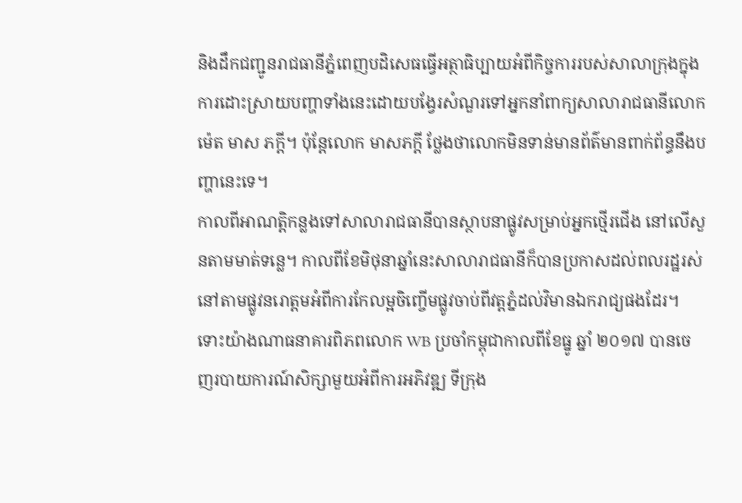និងដឹកជញ្ជូនរាជធានីភ្នំពេញបដិសេធធ្វើអត្ថាធិប្បាយអំពីកិច្ចការរបស់សាលាក្រុងក្នុងការដោះស្រាយបញ្ហាទាំងនេះដោយបង្វែរសំណួរទៅអ្នកនាំពាក្យសាលារាជធានីលោក ម៉េត មាស ភក្តី។ ប៉ុន្តែលោក មាសភក្តី ថ្លែងថាលោកមិនទាន់មានព័ត៌មានពាក់ព័ន្ធនឹងបញ្ហានេះទេ។
កាលពីអាណត្តិកន្លងទៅសាលារាជធានីបានស្ថាបនាផ្លូវសម្រាប់អ្នកថ្មើរជើង នៅលើសួនតាមមាត់ទន្លេ។ កាលពីខែមិថុនាឆ្នាំនេះសាលារាជធានីក៏បានប្រកាសដល់ពលរដ្ឋរស់នៅតាមផ្លូវនរោត្តមអំពីការកែលម្អចិញ្ចើមផ្លូវចាប់ពីវត្តភ្នំដល់វិមានឯករាជ្យផងដែរ។
ទោះយ៉ាងណាធនាគារពិភពលោក WB ប្រចាំកម្ពុជាកាលពីខែធ្នូ ឆ្នាំ ២០១៧ បានចេញរបាយការណ៍សិក្សាមួយអំពីការអភិវឌ្ឍ ទីក្រុង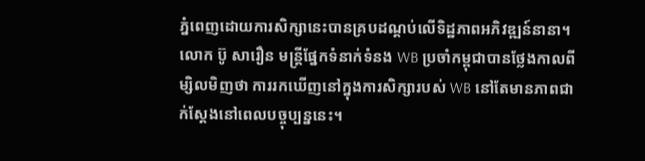ភ្នំពេញដោយការសិក្សានេះបានគ្របដណ្ដប់លើទិដ្ឋភាពអភិវឌ្ឍន៍នានា។
លោក ប៊ូ សារឿន មន្ត្រីផ្នែកទំនាក់ទំនង WB ប្រចាំកម្ពុជាបានថ្លែងកាលពីម្សិលមិញថា ការរកឃើញនៅក្នុងការសិក្សារបស់ WB នៅតែមានភាពជាក់ស្ដែងនៅពេលបច្ចុប្បន្ននេះ។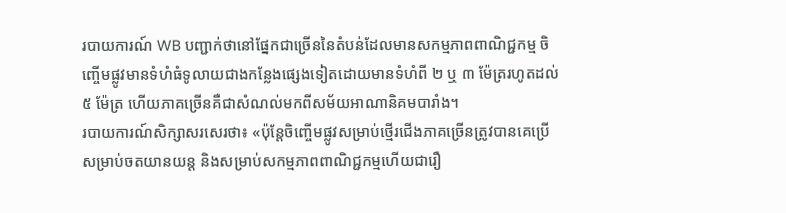របាយការណ៍ WB បញ្ជាក់ថានៅផ្នែកជាច្រើននៃតំបន់ដែលមានសកម្មភាពពាណិជ្ជកម្ម ចិញ្ចើមផ្លូវមានទំហំធំទូលាយជាងកន្លែងផ្សេងទៀតដោយមានទំហំពី ២ ឬ ៣ ម៉ែត្ររហូតដល់ ៥ ម៉ែត្រ ហើយភាគច្រើនគឺជាសំណល់មកពីសម័យអាណានិគមបារាំង។
របាយការណ៍សិក្សាសរសេរថា៖ «ប៉ុន្តែចិញ្ចើមផ្លូវសម្រាប់ថ្មើរជើងភាគច្រើនត្រូវបានគេប្រើសម្រាប់ចតយានយន្ត និងសម្រាប់សកម្មភាពពាណិជ្ជកម្មហើយជារឿ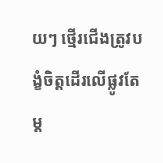យៗ ថ្មើរជើងត្រូវបង្ខំចិត្តដើរលើផ្លូវតែម្ដ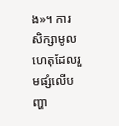ង»។ ការសិក្សាមូលហេតុដែលរួមផ្សំលើបញ្ហា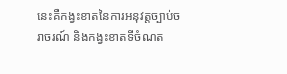នេះគឺកង្វះខាតនៃការអនុវត្តច្បាប់ចរាចរណ៍ និងកង្វះខាតទីចំណត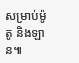សម្រាប់ម៉ូតូ និងឡាន៕